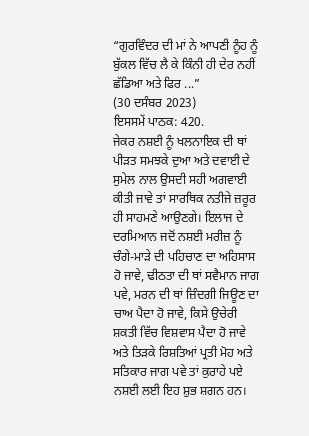“ਗੁਰਵਿੰਦਰ ਦੀ ਮਾਂ ਨੇ ਆਪਣੀ ਨੂੰਹ ਨੂੰ ਬੁੱਕਲ ਵਿੱਚ ਲੈ ਕੇ ਕਿੰਨੀ ਹੀ ਦੇਰ ਨਹੀਂ ਛੱਡਿਆ ਅਤੇ ਫਿਰ ...”
(30 ਦਸੰਬਰ 2023)
ਇਸਸਮੇਂ ਪਾਠਕ: 420.
ਜੇਕਰ ਨਸ਼ਈ ਨੂੰ ਖਲਨਾਇਕ ਦੀ ਥਾਂ ਪੀੜਤ ਸਮਝਕੇ ਦੁਆ ਅਤੇ ਦਵਾਈ ਦੇ ਸੁਮੇਲ ਨਾਲ ਉਸਦੀ ਸਹੀ ਅਗਵਾਈ ਕੀਤੀ ਜਾਵੇ ਤਾਂ ਸਾਰਥਿਕ ਨਤੀਜੇ ਜ਼ਰੂਰ ਹੀ ਸਾਹਮਣੇ ਆਉਣਗੇ। ਇਲਾਜ ਦੇ ਦਰਮਿਆਨ ਜਦੋਂ ਨਸ਼ਈ ਮਰੀਜ਼ ਨੂੰ ਚੰਗੇ-ਮਾੜੇ ਦੀ ਪਹਿਚਾਣ ਦਾ ਅਹਿਸਾਸ ਹੋ ਜਾਵੇ, ਢੀਠਤਾ ਦੀ ਥਾਂ ਸਵੈਮਾਨ ਜਾਗ ਪਵੇ, ਮਰਨ ਦੀ ਥਾਂ ਜ਼ਿੰਦਗੀ ਜਿਊਣ ਦਾ ਚਾਅ ਪੈਦਾ ਹੋ ਜਾਵੇ, ਕਿਸੇ ਉਚੇਰੀ ਸ਼ਕਤੀ ਵਿੱਚ ਵਿਸ਼ਵਾਸ ਪੈਦਾ ਹੋ ਜਾਵੇ ਅਤੇ ਤਿੜਕੇ ਰਿਸ਼ਤਿਆਂ ਪ੍ਰਤੀ ਮੋਹ ਅਤੇ ਸਤਿਕਾਰ ਜਾਗ ਪਵੇ ਤਾਂ ਕੁਰਾਹੇ ਪਏ ਨਸ਼ਈ ਲਈ ਇਹ ਸ਼ੁਭ ਸ਼ਗਨ ਹਨ।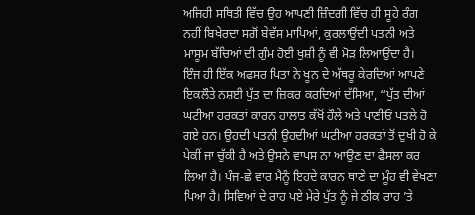ਅਜਿਹੀ ਸਥਿਤੀ ਵਿੱਚ ਉਹ ਆਪਣੀ ਜ਼ਿੰਦਗੀ ਵਿੱਚ ਹੀ ਸੂਹੇ ਰੰਗ ਨਹੀਂ ਬਿਖੇਰਦਾ ਸਗੋਂ ਬੇਵੱਸ ਮਾਪਿਆਂ, ਕੁਰਲਾਉਂਦੀ ਪਤਨੀ ਅਤੇ ਮਾਸੂਮ ਬੱਚਿਆਂ ਦੀ ਗੁੰਮ ਹੋਈ ਖੁਸ਼ੀ ਨੂੰ ਵੀ ਮੋੜ ਲਿਆਉਂਦਾ ਹੈ।
ਇੰਜ ਹੀ ਇੱਕ ਅਫਸਰ ਪਿਤਾ ਨੇ ਖੂਨ ਦੇ ਅੱਥਰੂ ਕੇਰਦਿਆਂ ਆਪਣੇ ਇਕਲੌਤੇ ਨਸ਼ਈ ਪੁੱਤ ਦਾ ਜ਼ਿਕਰ ਕਰਦਿਆਂ ਦੱਸਿਆ, “ਪੁੱਤ ਦੀਆਂ ਘਟੀਆ ਹਰਕਤਾਂ ਕਾਰਨ ਹਾਲਾਤ ਕੱਖੋਂ ਹੌਲੇ ਅਤੇ ਪਾਣੀਓਂ ਪਤਲੇ ਹੋ ਗਏ ਹਨ। ਉਹਦੀ ਪਤਨੀ ਉਹਦੀਆਂ ਘਟੀਆ ਹਰਕਤਾਂ ਤੋਂ ਦੁਖੀ ਹੋ ਕੇ ਪੇਕੀਂ ਜਾ ਚੁੱਕੀ ਹੈ ਅਤੇ ਉਸਨੇ ਵਾਪਸ ਨਾ ਆਉਣ ਦਾ ਫੈਸਲਾ ਕਰ ਲਿਆ ਹੈ। ਪੰਜ-ਛੇ ਵਾਰ ਮੈਨੂੰ ਇਹਦੇ ਕਾਰਨ ਥਾਣੇ ਦਾ ਮੂੰਹ ਵੀ ਵੇਖਣਾ ਪਿਆ ਹੈ। ਸਿਵਿਆਂ ਦੇ ਰਾਹ ਪਏ ਮੇਰੇ ਪੁੱਤ ਨੂੰ ਜੇ ਠੀਕ ਰਾਹ ’ਤੇ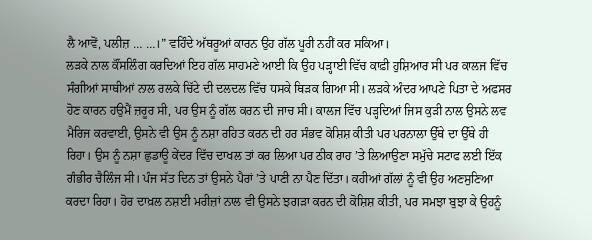ਲੈ ਆਵੋਂ, ਪਲੀਜ਼ … …।” ਵਹਿੰਦੇ ਅੱਥਰੂਆਂ ਕਾਰਨ ਉਹ ਗੱਲ ਪੂਰੀ ਨਹੀਂ ਕਰ ਸਕਿਆ।
ਲੜਕੇ ਨਾਲ ਕੌਂਸਲਿੰਗ ਕਰਦਿਆਂ ਇਹ ਗੱਲ ਸਾਹਮਣੇ ਆਈ ਕਿ ਉਹ ਪੜ੍ਹਾਈ ਵਿੱਚ ਕਾਫ਼ੀ ਹੁਸ਼ਿਆਰ ਸੀ ਪਰ ਕਾਲਜ ਵਿੱਚ ਸੰਗੀਆਂ ਸਾਥੀਆਂ ਨਾਲ ਰਲਕੇ ਚਿੱਟੇ ਦੀ ਦਲਦਲ ਵਿੱਚ ਧਸਕੇ ਥਿੜਕ ਗਿਆ ਸੀ। ਲੜਕੇ ਅੰਦਰ ਆਪਣੇ ਪਿਤਾ ਦੇ ਅਫਸਰ ਹੋਣ ਕਾਰਨ ਹਉਮੈਂ ਜ਼ਰੂਰ ਸੀ, ਪਰ ਉਸ ਨੂੰ ਗੱਲ ਕਰਨ ਦੀ ਜਾਚ ਸੀ। ਕਾਲਜ ਵਿੱਚ ਪੜ੍ਹਦਿਆਂ ਜਿਸ ਕੁੜੀ ਨਾਲ ਉਸਨੇ ਲਵ ਮੈਰਿਜ ਕਰਵਾਈ, ਉਸਨੇ ਵੀ ਉਸ ਨੂੰ ਨਸ਼ਾ ਰਹਿਤ ਕਰਨ ਦੀ ਹਰ ਸੰਭਵ ਕੋਸ਼ਿਸ਼ ਕੀਤੀ ਪਰ ਪਰਨਾਲਾ ਉੱਥੇ ਦਾ ਉੱਥੇ ਹੀ ਰਿਹਾ। ਉਸ ਨੂੰ ਨਸ਼ਾ ਛੁਡਾਊ ਕੇਂਦਰ ਵਿੱਚ ਦਾਖਲ ਤਾਂ ਕਰ ਲਿਆ ਪਰ ਠੀਕ ਰਾਹ ’ਤੇ ਲਿਆਉਣਾ ਸਮੁੱਚੇ ਸਟਾਫ ਲਈ ਇੱਕ ਗੰਭੀਰ ਚੈਲਿੰਜ ਸੀ। ਪੰਜ ਸੱਤ ਦਿਨ ਤਾਂ ਉਸਨੇ ਪੈਰਾਂ ’ਤੇ ਪਾਣੀ ਨਾ ਪੈਣ ਦਿੱਤਾ। ਕਹੀਆਂ ਗੱਲਾਂ ਨੂੰ ਵੀ ਉਹ ਅਣਸੁਣਿਆ ਕਰਦਾ ਰਿਹਾ। ਹੋਰ ਦਾਖ਼ਲ ਨਸ਼ਈ ਮਰੀਜ਼ਾਂ ਨਾਲ ਵੀ ਉਸਨੇ ਝਗੜਾ ਕਰਨ ਦੀ ਕੋਸ਼ਿਸ਼ ਕੀਤੀ, ਪਰ ਸਮਝਾ ਬੁਝਾ ਕੇ ਉਹਨੂੰ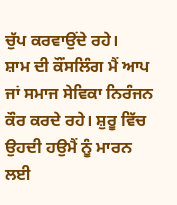ਚੁੱਪ ਕਰਵਾਉਂਦੇ ਰਹੇ।
ਸ਼ਾਮ ਦੀ ਕੌਂਸਲਿੰਗ ਮੈਂ ਆਪ ਜਾਂ ਸਮਾਜ ਸੇਵਿਕਾ ਨਿਰੰਜਨ ਕੌਰ ਕਰਦੇ ਰਹੇ। ਸ਼ੁਰੂ ਵਿੱਚ ਉਹਦੀ ਹਉਮੈਂ ਨੂੰ ਮਾਰਨ ਲਈ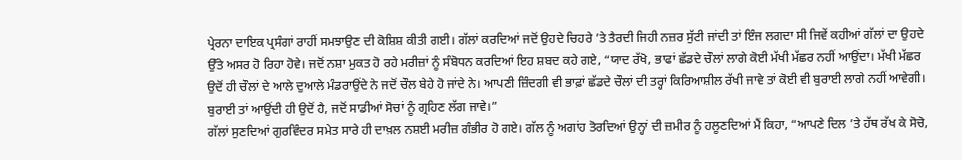ਪ੍ਰੇਰਨਾ ਦਾਇਕ ਪ੍ਰਸੰਗਾਂ ਰਾਹੀਂ ਸਮਝਾਉਣ ਦੀ ਕੋਸ਼ਿਸ਼ ਕੀਤੀ ਗਈ। ਗੱਲਾਂ ਕਰਦਿਆਂ ਜਦੋਂ ਉਹਦੇ ਚਿਹਰੇ ’ਤੇ ਤੈਰਦੀ ਜਿਹੀ ਨਜ਼ਰ ਸੁੱਟੀ ਜਾਂਦੀ ਤਾਂ ਇੰਜ ਲਗਦਾ ਸੀ ਜਿਵੇਂ ਕਹੀਆਂ ਗੱਲਾਂ ਦਾ ਉਹਦੇ ਉੱਤੇ ਅਸਰ ਹੋ ਰਿਹਾ ਹੋਵੇ। ਜਦੋਂ ਨਸ਼ਾ ਮੁਕਤ ਹੋ ਰਹੇ ਮਰੀਜ਼ਾਂ ਨੂੰ ਸੰਬੋਧਨ ਕਰਦਿਆਂ ਇਹ ਸ਼ਬਦ ਕਹੇ ਗਏ, “ਯਾਦ ਰੱਖੋ, ਭਾਫਾਂ ਛੱਡਦੇ ਚੌਲਾਂ ਲਾਗੇ ਕੋਈ ਮੱਖੀ ਮੱਛਰ ਨਹੀਂ ਆਉਂਦਾ। ਮੱਖੀ ਮੱਛਰ ਉਦੋਂ ਹੀ ਚੌਲਾਂ ਦੇ ਆਲੇ ਦੁਆਲੇ ਮੰਡਰਾਉਂਦੇ ਨੇ ਜਦੋਂ ਚੌਲ ਬੇਹੇ ਹੋ ਜਾਂਦੇ ਨੇ। ਆਪਣੀ ਜ਼ਿੰਦਗੀ ਵੀ ਭਾਫ਼ਾਂ ਛੱਡਦੇ ਚੌਲਾਂ ਦੀ ਤਰ੍ਹਾਂ ਕਿਰਿਆਸ਼ੀਲ ਰੱਖੀ ਜਾਵੇ ਤਾਂ ਕੋਈ ਵੀ ਬੁਰਾਈ ਲਾਗੇ ਨਹੀਂ ਆਵੇਗੀ। ਬੁਰਾਈ ਤਾਂ ਆਉਂਦੀ ਹੀ ਉਦੋਂ ਹੈ, ਜਦੋਂ ਸਾਡੀਆਂ ਸੋਚਾਂ ਨੂੰ ਗ੍ਰਹਿਣ ਲੱਗ ਜਾਵੇ।”
ਗੱਲਾਂ ਸੁਣਦਿਆਂ ਗੁਰਵਿੰਦਰ ਸਮੇਤ ਸਾਰੇ ਹੀ ਦਾਖ਼ਲ ਨਸ਼ਈ ਮਰੀਜ਼ ਗੰਭੀਰ ਹੋ ਗਏ। ਗੱਲ ਨੂੰ ਅਗਾਂਹ ਤੋਰਦਿਆਂ ਉਨ੍ਹਾਂ ਦੀ ਜ਼ਮੀਰ ਨੂੰ ਹਲੂਣਦਿਆਂ ਮੈਂ ਕਿਹਾ, “ਆਪਣੇ ਦਿਲ ’ਤੇ ਹੱਥ ਰੱਖ ਕੇ ਸੋਚੋ,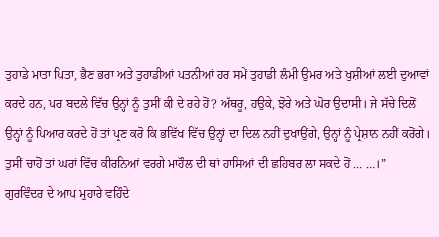ਤੁਹਾਡੇ ਮਾਤਾ ਪਿਤਾ, ਭੈਣ ਭਰਾ ਅਤੇ ਤੁਹਾਡੀਆਂ ਪਤਨੀਆਂ ਹਰ ਸਮੇਂ ਤੁਹਾਡੀ ਲੰਮੀ ਉਮਰ ਅਤੇ ਖੁਸ਼ੀਆਂ ਲਈ ਦੁਆਵਾਂ ਕਰਦੇ ਹਨ, ਪਰ ਬਦਲੇ ਵਿੱਚ ਉਨ੍ਹਾਂ ਨੂੰ ਤੁਸੀਂ ਕੀ ਦੇ ਰਹੇ ਹੋਂ? ਅੱਥਰੂ, ਹਉਕੇ, ਝੋਰੇ ਅਤੇ ਘੋਰ ਉਦਾਸੀ। ਜੇ ਸੱਚੇ ਦਿਲੋਂ ਉਨ੍ਹਾਂ ਨੂੰ ਪਿਆਰ ਕਰਦੇ ਹੋਂ ਤਾਂ ਪ੍ਰਣ ਕਰੋ ਕਿ ਭਵਿੱਖ ਵਿੱਚ ਉਨ੍ਹਾਂ ਦਾ ਦਿਲ ਨਹੀਂ ਦੁਖਾਉਂਗੇ, ਉਨ੍ਹਾਂ ਨੂੰ ਪ੍ਰੇਸ਼ਾਨ ਨਹੀਂ ਕਰੋਂਗੇ। ਤੁਸੀਂ ਚਾਹੋਂ ਤਾਂ ਘਰਾਂ ਵਿੱਚ ਕੀਰਨਿਆਂ ਵਰਗੇ ਮਾਹੌਲ ਦੀ ਥਾਂ ਹਾਸਿਆਂ ਦੀ ਛਹਿਬਰ ਲਾ ਸਕਦੇ ਹੋਂ … …।”
ਗੁਰਵਿੰਦਰ ਦੇ ਆਪ ਮੁਹਾਰੇ ਵਹਿੰਦੇ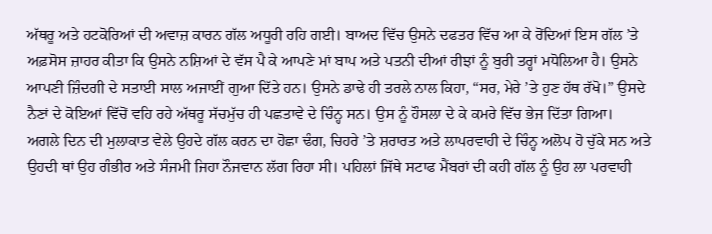ਅੱਥਰੂ ਅਤੇ ਹਟਕੋਰਿਆਂ ਦੀ ਅਵਾਜ਼ ਕਾਰਨ ਗੱਲ ਅਧੂਰੀ ਰਹਿ ਗਈ। ਬਾਅਦ ਵਿੱਚ ਉਸਨੇ ਦਫਤਰ ਵਿੱਚ ਆ ਕੇ ਰੋਂਦਿਆਂ ਇਸ ਗੱਲ ’ਤੇ ਅਫ਼ਸੋਸ ਜ਼ਾਹਰ ਕੀਤਾ ਕਿ ਉਸਨੇ ਨਸ਼ਿਆਂ ਦੇ ਵੱਸ ਪੈ ਕੇ ਆਪਣੇ ਮਾਂ ਬਾਪ ਅਤੇ ਪਤਨੀ ਦੀਆਂ ਰੀਝਾਂ ਨੂੰ ਬੁਰੀ ਤਰ੍ਹਾਂ ਮਧੋਲਿਆ ਹੈ। ਉਸਨੇ ਆਪਣੀ ਜ਼ਿੰਦਗੀ ਦੇ ਸਤਾਈ ਸਾਲ ਅਜਾਈਂ ਗੁਆ ਦਿੱਤੇ ਹਨ। ਉਸਨੇ ਡਾਢੇ ਹੀ ਤਰਲੇ ਨਾਲ ਕਿਹਾ, “ਸਰ, ਮੇਰੇ ’ਤੇ ਹੁਣ ਹੱਥ ਰੱਖੋ।” ਉਸਦੇ ਨੈਣਾਂ ਦੇ ਕੋਇਆਂ ਵਿੱਚੋਂ ਵਹਿ ਰਹੇ ਅੱਥਰੂ ਸੱਚਮੁੱਚ ਹੀ ਪਛਤਾਵੇ ਦੇ ਚਿੰਨ੍ਹ ਸਨ। ਉਸ ਨੂੰ ਹੌਸਲਾ ਦੇ ਕੇ ਕਮਰੇ ਵਿੱਚ ਭੇਜ ਦਿੱਤਾ ਗਿਆ।
ਅਗਲੇ ਦਿਨ ਦੀ ਮੁਲਾਕਾਤ ਵੇਲੇ ਉਹਦੇ ਗੱਲ ਕਰਨ ਦਾ ਹੋਛਾ ਢੰਗ, ਚਿਹਰੇ ’ਤੇ ਸ਼ਰਾਰਤ ਅਤੇ ਲਾਪਰਵਾਹੀ ਦੇ ਚਿੰਨ੍ਹ ਅਲੋਪ ਹੋ ਚੁੱਕੇ ਸਨ ਅਤੇ ਉਹਦੀ ਥਾਂ ਉਹ ਗੰਭੀਰ ਅਤੇ ਸੰਜਮੀ ਜਿਹਾ ਨੌਜਵਾਨ ਲੱਗ ਰਿਹਾ ਸੀ। ਪਹਿਲਾਂ ਜਿੱਥੇ ਸਟਾਫ ਮੈਂਬਰਾਂ ਦੀ ਕਹੀ ਗੱਲ ਨੂੰ ਉਹ ਲਾ ਪਰਵਾਹੀ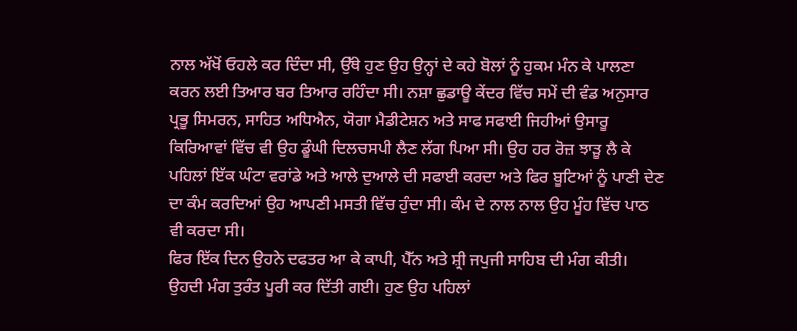ਨਾਲ ਅੱਖੋਂ ਓਹਲੇ ਕਰ ਦਿੰਦਾ ਸੀ, ਉੱਥੇ ਹੁਣ ਉਹ ਉਨ੍ਹਾਂ ਦੇ ਕਹੇ ਬੋਲਾਂ ਨੂੰ ਹੁਕਮ ਮੰਨ ਕੇ ਪਾਲਣਾ ਕਰਨ ਲਈ ਤਿਆਰ ਬਰ ਤਿਆਰ ਰਹਿੰਦਾ ਸੀ। ਨਸ਼ਾ ਛੁਡਾਊ ਕੇਂਦਰ ਵਿੱਚ ਸਮੇਂ ਦੀ ਵੰਡ ਅਨੁਸਾਰ ਪ੍ਰਭੂ ਸਿਮਰਨ, ਸਾਹਿਤ ਅਧਿਐਨ, ਯੋਗਾ ਮੈਡੀਟੇਸ਼ਨ ਅਤੇ ਸਾਫ ਸਫਾਈ ਜਿਹੀਆਂ ਉਸਾਰੂ ਕਿਰਿਆਵਾਂ ਵਿੱਚ ਵੀ ਉਹ ਡੂੰਘੀ ਦਿਲਚਸਪੀ ਲੈਣ ਲੱਗ ਪਿਆ ਸੀ। ਉਹ ਹਰ ਰੋਜ਼ ਝਾੜੂ ਲੈ ਕੇ ਪਹਿਲਾਂ ਇੱਕ ਘੰਟਾ ਵਰਾਂਡੇ ਅਤੇ ਆਲੇ ਦੁਆਲੇ ਦੀ ਸਫਾਈ ਕਰਦਾ ਅਤੇ ਫਿਰ ਬੂਟਿਆਂ ਨੂੰ ਪਾਣੀ ਦੇਣ ਦਾ ਕੰਮ ਕਰਦਿਆਂ ਉਹ ਆਪਣੀ ਮਸਤੀ ਵਿੱਚ ਹੁੰਦਾ ਸੀ। ਕੰਮ ਦੇ ਨਾਲ ਨਾਲ ਉਹ ਮੂੰਹ ਵਿੱਚ ਪਾਠ ਵੀ ਕਰਦਾ ਸੀ।
ਫਿਰ ਇੱਕ ਦਿਨ ਉਹਨੇ ਦਫਤਰ ਆ ਕੇ ਕਾਪੀ, ਪੈੱਨ ਅਤੇ ਸ਼੍ਰੀ ਜਪੁਜੀ ਸਾਹਿਬ ਦੀ ਮੰਗ ਕੀਤੀ। ਉਹਦੀ ਮੰਗ ਤੁਰੰਤ ਪੂਰੀ ਕਰ ਦਿੱਤੀ ਗਈ। ਹੁਣ ਉਹ ਪਹਿਲਾਂ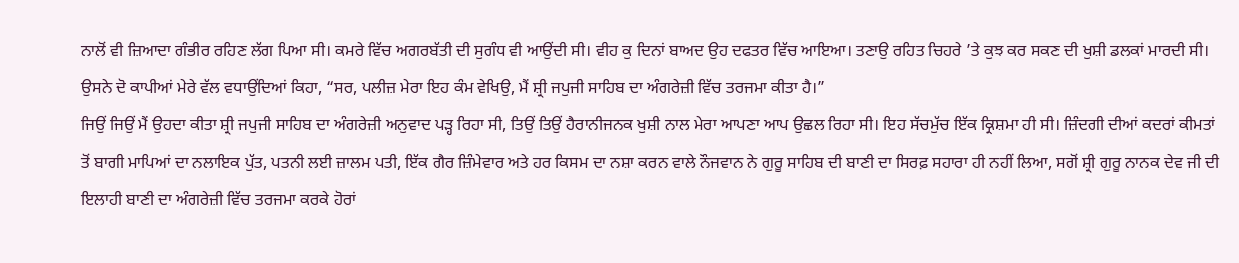ਨਾਲੋਂ ਵੀ ਜ਼ਿਆਦਾ ਗੰਭੀਰ ਰਹਿਣ ਲੱਗ ਪਿਆ ਸੀ। ਕਮਰੇ ਵਿੱਚ ਅਗਰਬੱਤੀ ਦੀ ਸੁਗੰਧ ਵੀ ਆਉਂਦੀ ਸੀ। ਵੀਹ ਕੁ ਦਿਨਾਂ ਬਾਅਦ ਉਹ ਦਫਤਰ ਵਿੱਚ ਆਇਆ। ਤਣਾਉ ਰਹਿਤ ਚਿਹਰੇ ’ਤੇ ਕੁਝ ਕਰ ਸਕਣ ਦੀ ਖੁਸ਼ੀ ਡਲਕਾਂ ਮਾਰਦੀ ਸੀ। ਉਸਨੇ ਦੋ ਕਾਪੀਆਂ ਮੇਰੇ ਵੱਲ ਵਧਾਉਂਦਿਆਂ ਕਿਹਾ, “ਸਰ, ਪਲੀਜ਼ ਮੇਰਾ ਇਹ ਕੰਮ ਵੇਖਿਉ, ਮੈਂ ਸ਼੍ਰੀ ਜਪੁਜੀ ਸਾਹਿਬ ਦਾ ਅੰਗਰੇਜ਼ੀ ਵਿੱਚ ਤਰਜਮਾ ਕੀਤਾ ਹੈ।”
ਜਿਉਂ ਜਿਉਂ ਮੈਂ ਉਹਦਾ ਕੀਤਾ ਸ਼੍ਰੀ ਜਪੁਜੀ ਸਾਹਿਬ ਦਾ ਅੰਗਰੇਜ਼ੀ ਅਨੁਵਾਦ ਪੜ੍ਹ ਰਿਹਾ ਸੀ, ਤਿਉਂ ਤਿਉਂ ਹੈਰਾਨੀਜਨਕ ਖੁਸ਼ੀ ਨਾਲ ਮੇਰਾ ਆਪਣਾ ਆਪ ਉਛਲ ਰਿਹਾ ਸੀ। ਇਹ ਸੱਚਮੁੱਚ ਇੱਕ ਕ੍ਰਿਸ਼ਮਾ ਹੀ ਸੀ। ਜ਼ਿੰਦਗੀ ਦੀਆਂ ਕਦਰਾਂ ਕੀਮਤਾਂ ਤੋਂ ਬਾਗੀ ਮਾਪਿਆਂ ਦਾ ਨਲਾਇਕ ਪੁੱਤ, ਪਤਨੀ ਲਈ ਜ਼ਾਲਮ ਪਤੀ, ਇੱਕ ਗੈਰ ਜ਼ਿੰਮੇਵਾਰ ਅਤੇ ਹਰ ਕਿਸਮ ਦਾ ਨਸ਼ਾ ਕਰਨ ਵਾਲੇ ਨੌਜਵਾਨ ਨੇ ਗੁਰੂ ਸਾਹਿਬ ਦੀ ਬਾਣੀ ਦਾ ਸਿਰਫ਼ ਸਹਾਰਾ ਹੀ ਨਹੀਂ ਲਿਆ, ਸਗੋਂ ਸ਼੍ਰੀ ਗੁਰੂ ਨਾਨਕ ਦੇਵ ਜੀ ਦੀ ਇਲਾਹੀ ਬਾਣੀ ਦਾ ਅੰਗਰੇਜ਼ੀ ਵਿੱਚ ਤਰਜਮਾ ਕਰਕੇ ਹੋਰਾਂ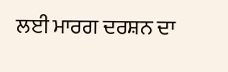ਲਈ ਮਾਰਗ ਦਰਸ਼ਨ ਦਾ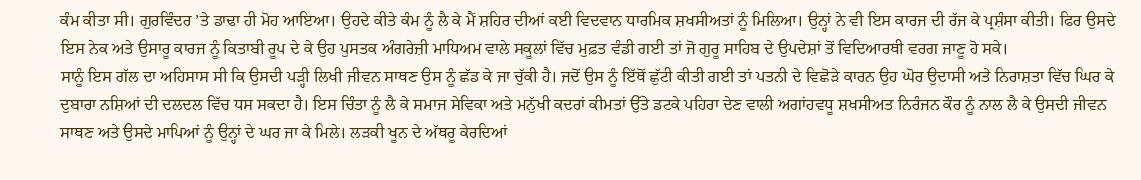ਕੰਮ ਕੀਤਾ ਸੀ। ਗੁਰਵਿੰਦਰ ’ਤੇ ਡਾਢਾ ਹੀ ਮੋਹ ਆਇਆ। ਉਹਦੇ ਕੀਤੇ ਕੰਮ ਨੂੰ ਲੈ ਕੇ ਮੈਂ ਸ਼ਹਿਰ ਦੀਆਂ ਕਈ ਵਿਦਵਾਨ ਧਾਰਮਿਕ ਸ਼ਖਸੀਅਤਾਂ ਨੂੰ ਮਿਲਿਆ। ਉਨ੍ਹਾਂ ਨੇ ਵੀ ਇਸ ਕਾਰਜ ਦੀ ਰੱਜ ਕੇ ਪ੍ਰਸ਼ੰਸਾ ਕੀਤੀ। ਫਿਰ ਉਸਦੇ ਇਸ ਨੇਕ ਅਤੇ ਉਸਾਰੂ ਕਾਰਜ ਨੂੰ ਕਿਤਾਬੀ ਰੂਪ ਦੇ ਕੇ ਉਹ ਪੁਸਤਕ ਅੰਗਰੇਜ਼ੀ ਮਾਧਿਅਮ ਵਾਲੇ ਸਕੂਲਾਂ ਵਿੱਚ ਮੁਫ਼ਤ ਵੰਡੀ ਗਈ ਤਾਂ ਜੋ ਗੁਰੂ ਸਾਹਿਬ ਦੇ ਉਪਦੇਸ਼ਾਂ ਤੋਂ ਵਿਦਿਆਰਥੀ ਵਰਗ ਜਾਣੂ ਹੋ ਸਕੇ।
ਸਾਨੂੰ ਇਸ ਗੱਲ ਦਾ ਅਹਿਸਾਸ ਸੀ ਕਿ ਉਸਦੀ ਪੜ੍ਹੀ ਲਿਖੀ ਜੀਵਨ ਸਾਥਣ ਉਸ ਨੂੰ ਛੱਡ ਕੇ ਜਾ ਚੁੱਕੀ ਹੈ। ਜਦੋਂ ਉਸ ਨੂੰ ਇੱਥੋਂ ਛੁੱਟੀ ਕੀਤੀ ਗਈ ਤਾਂ ਪਤਨੀ ਦੇ ਵਿਛੋੜੇ ਕਾਰਨ ਉਹ ਘੋਰ ਉਦਾਸੀ ਅਤੇ ਨਿਰਾਸ਼ਤਾ ਵਿੱਚ ਘਿਰ ਕੇ ਦੁਬਾਰਾ ਨਸ਼ਿਆਂ ਦੀ ਦਲਦਲ ਵਿੱਚ ਧਸ ਸਕਦਾ ਹੈ। ਇਸ ਚਿੰਤਾ ਨੂੰ ਲੈ ਕੇ ਸਮਾਜ ਸੇਵਿਕਾ ਅਤੇ ਮਨੁੱਖੀ ਕਦਰਾਂ ਕੀਮਤਾਂ ਉੱਤੇ ਡਟਕੇ ਪਹਿਰਾ ਦੇਣ ਵਾਲੀ ਅਗਾਂਹਵਧੂ ਸ਼ਖਸੀਅਤ ਨਿਰੰਜਨ ਕੌਰ ਨੂੰ ਨਾਲ ਲੈ ਕੇ ਉਸਦੀ ਜੀਵਨ ਸਾਥਣ ਅਤੇ ਉਸਦੇ ਮਾਪਿਆਂ ਨੂੰ ਉਨ੍ਹਾਂ ਦੇ ਘਰ ਜਾ ਕੇ ਮਿਲੇ। ਲੜਕੀ ਖੂਨ ਦੇ ਅੱਥਰੂ ਕੇਰਦਿਆਂ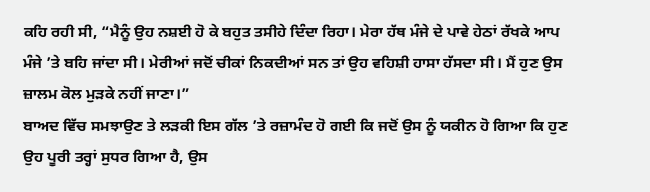ਕਹਿ ਰਹੀ ਸੀ, “ਮੈਨੂੰ ਉਹ ਨਸ਼ਈ ਹੋ ਕੇ ਬਹੁਤ ਤਸੀਹੇ ਦਿੰਦਾ ਰਿਹਾ। ਮੇਰਾ ਹੱਥ ਮੰਜੇ ਦੇ ਪਾਵੇ ਹੇਠਾਂ ਰੱਖਕੇ ਆਪ ਮੰਜੇ ’ਤੇ ਬਹਿ ਜਾਂਦਾ ਸੀ। ਮੇਰੀਆਂ ਜਦੋਂ ਚੀਕਾਂ ਨਿਕਦੀਆਂ ਸਨ ਤਾਂ ਉਹ ਵਹਿਸ਼ੀ ਹਾਸਾ ਹੱਸਦਾ ਸੀ। ਮੈਂ ਹੁਣ ਉਸ ਜ਼ਾਲਮ ਕੋਲ ਮੁੜਕੇ ਨਹੀਂ ਜਾਣਾ।”
ਬਾਅਦ ਵਿੱਚ ਸਮਝਾਉਣ ਤੇ ਲੜਕੀ ਇਸ ਗੱਲ ’ਤੇ ਰਜ਼ਾਮੰਦ ਹੋ ਗਈ ਕਿ ਜਦੋਂ ਉਸ ਨੂੰ ਯਕੀਨ ਹੋ ਗਿਆ ਕਿ ਹੁਣ ਉਹ ਪੂਰੀ ਤਰ੍ਹਾਂ ਸੁਧਰ ਗਿਆ ਹੈ, ਉਸ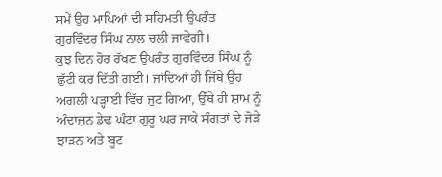ਸਮੇਂ ਉਹ ਮਾਪਿਆਂ ਦੀ ਸਹਿਮਤੀ ਉਪਰੰਤ ਗੁਰਵਿੰਦਰ ਸਿੰਘ ਨਾਲ ਚਲੀ ਜਾਵੇਗੀ।
ਕੁਝ ਦਿਨ ਹੋਰ ਰੱਖਣ ਉਪਰੰਤ ਗੁਰਵਿੰਦਰ ਸਿੰਘ ਨੂੰ ਛੁੱਟੀ ਕਰ ਦਿੱਤੀ ਗਈ। ਜਾਂਦਿਆਂ ਹੀ ਜਿੱਥੇ ਉਹ ਅਗਲੀ ਪੜ੍ਹਾਈ ਵਿੱਚ ਜੁਟ ਗਿਆ, ਉੱਥੇ ਹੀ ਸ਼ਾਮ ਨੂੰ ਅੰਦਾਜ਼ਨ ਡੇਢ ਘੰਟਾ ਗੁਰੂ ਘਰ ਜਾਕੇ ਸੰਗਤਾਂ ਦੇ ਜੋੜੇ ਝਾੜਨ ਅਤੇ ਬੂਟ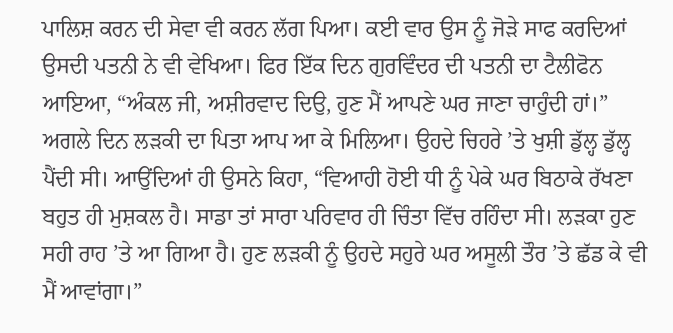ਪਾਲਿਸ਼ ਕਰਨ ਦੀ ਸੇਵਾ ਵੀ ਕਰਨ ਲੱਗ ਪਿਆ। ਕਈ ਵਾਰ ਉਸ ਨੂੰ ਜੋੜੇ ਸਾਫ ਕਰਦਿਆਂ ਉਸਦੀ ਪਤਨੀ ਨੇ ਵੀ ਵੇਖਿਆ। ਫਿਰ ਇੱਕ ਦਿਨ ਗੁਰਵਿੰਦਰ ਦੀ ਪਤਨੀ ਦਾ ਟੈਲੀਫੋਨ ਆਇਆ, “ਅੰਕਲ ਜੀ, ਅਸ਼ੀਰਵਾਦ ਦਿਉ, ਹੁਣ ਮੈਂ ਆਪਣੇ ਘਰ ਜਾਣਾ ਚਾਹੁੰਦੀ ਹਾਂ।”
ਅਗਲੇ ਦਿਨ ਲੜਕੀ ਦਾ ਪਿਤਾ ਆਪ ਆ ਕੇ ਮਿਲਿਆ। ਉਹਦੇ ਚਿਹਰੇ ’ਤੇ ਖੁਸ਼ੀ ਡੁੱਲ੍ਹ ਡੁੱਲ੍ਹ ਪੈਂਦੀ ਸੀ। ਆਉਂਦਿਆਂ ਹੀ ਉਸਨੇ ਕਿਹਾ, “ਵਿਆਹੀ ਹੋਈ ਧੀ ਨੂੰ ਪੇਕੇ ਘਰ ਬਿਠਾਕੇ ਰੱਖਣਾ ਬਹੁਤ ਹੀ ਮੁਸ਼ਕਲ ਹੈ। ਸਾਡਾ ਤਾਂ ਸਾਰਾ ਪਰਿਵਾਰ ਹੀ ਚਿੰਤਾ ਵਿੱਚ ਰਹਿੰਦਾ ਸੀ। ਲੜਕਾ ਹੁਣ ਸਹੀ ਰਾਹ ’ਤੇ ਆ ਗਿਆ ਹੈ। ਹੁਣ ਲੜਕੀ ਨੂੰ ਉਹਦੇ ਸਹੁਰੇ ਘਰ ਅਸੂਲੀ ਤੌਰ ’ਤੇ ਛੱਡ ਕੇ ਵੀ ਮੈਂ ਆਵਾਂਗਾ।”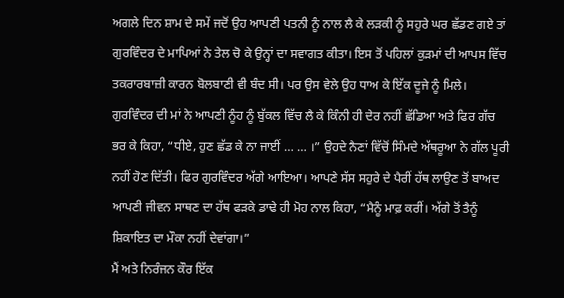ਅਗਲੇ ਦਿਨ ਸ਼ਾਮ ਦੇ ਸਮੇਂ ਜਦੋਂ ਉਹ ਆਪਣੀ ਪਤਨੀ ਨੂੰ ਨਾਲ ਲੈ ਕੇ ਲੜਕੀ ਨੂੰ ਸਹੁਰੇ ਘਰ ਛੱਡਣ ਗਏ ਤਾਂ ਗੁਰਵਿੰਦਰ ਦੇ ਮਾਪਿਆਂ ਨੇ ਤੇਲ ਚੋ ਕੇ ਉਨ੍ਹਾਂ ਦਾ ਸਵਾਗਤ ਕੀਤਾ। ਇਸ ਤੋਂ ਪਹਿਲਾਂ ਕੁੜਮਾਂ ਦੀ ਆਪਸ ਵਿੱਚ ਤਕਰਾਰਬਾਜ਼ੀ ਕਾਰਨ ਬੋਲਬਾਣੀ ਵੀ ਬੰਦ ਸੀ। ਪਰ ਉਸ ਵੇਲੇ ਉਹ ਧਾਅ ਕੇ ਇੱਕ ਦੂਜੇ ਨੂੰ ਮਿਲੇ। ਗੁਰਵਿੰਦਰ ਦੀ ਮਾਂ ਨੇ ਆਪਣੀ ਨੂੰਹ ਨੂੰ ਬੁੱਕਲ ਵਿੱਚ ਲੈ ਕੇ ਕਿੰਨੀ ਹੀ ਦੇਰ ਨਹੀਂ ਛੱਡਿਆ ਅਤੇ ਫਿਰ ਗੱਚ ਭਰ ਕੇ ਕਿਹਾ, “ਧੀਏ, ਹੁਣ ਛੱਡ ਕੇ ਨਾ ਜਾਈਂ … … ।” ਉਹਦੇ ਨੈਣਾਂ ਵਿੱਚੋਂ ਸਿੰਮਦੇ ਅੱਥਰੂਆ ਨੇ ਗੱਲ ਪੂਰੀ ਨਹੀਂ ਹੋਣ ਦਿੱਤੀ। ਫਿਰ ਗੁਰਵਿੰਦਰ ਅੱਗੇ ਆਇਆ। ਆਪਣੇ ਸੱਸ ਸਹੁਰੇ ਦੇ ਪੈਰੀਂ ਹੱਥ ਲਾਉਣ ਤੋਂ ਬਾਅਦ ਆਪਣੀ ਜੀਵਨ ਸਾਥਣ ਦਾ ਹੱਥ ਫੜਕੇ ਡਾਢੇ ਹੀ ਮੋਹ ਨਾਲ ਕਿਹਾ, “ਮੈਨੂੰ ਮਾਫ਼ ਕਰੀਂ। ਅੱਗੇ ਤੋਂ ਤੈਨੂੰ ਸ਼ਿਕਾਇਤ ਦਾ ਮੌਕਾ ਨਹੀਂ ਦੇਵਾਂਗਾ।”
ਮੈਂ ਅਤੇ ਨਿਰੰਜਨ ਕੌਰ ਇੱਕ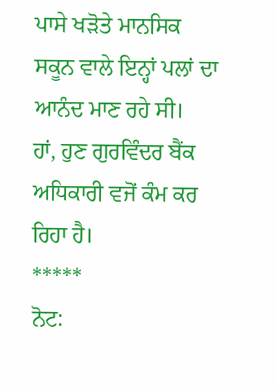ਪਾਸੇ ਖੜੋਤੇ ਮਾਨਸਿਕ ਸਕੂਨ ਵਾਲੇ ਇਨ੍ਹਾਂ ਪਲਾਂ ਦਾ ਆਨੰਦ ਮਾਣ ਰਹੇ ਸੀ।
ਹਾਂ, ਹੁਣ ਗੁਰਵਿੰਦਰ ਬੈਂਕ ਅਧਿਕਾਰੀ ਵਜੋਂ ਕੰਮ ਕਰ ਰਿਹਾ ਹੈ।
*****
ਨੋਟ: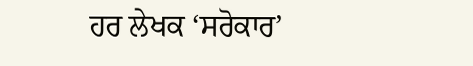ਹਰ ਲੇਖਕ ‘ਸਰੋਕਾਰ’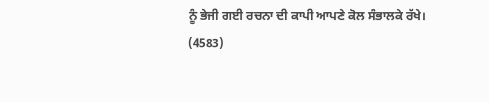ਨੂੰ ਭੇਜੀ ਗਈ ਰਚਨਾ ਦੀ ਕਾਪੀ ਆਪਣੇ ਕੋਲ ਸੰਭਾਲਕੇ ਰੱਖੇ।
(4583)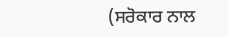(ਸਰੋਕਾਰ ਨਾਲ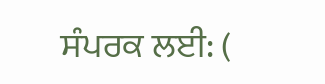ਸੰਪਰਕ ਲਈ: (